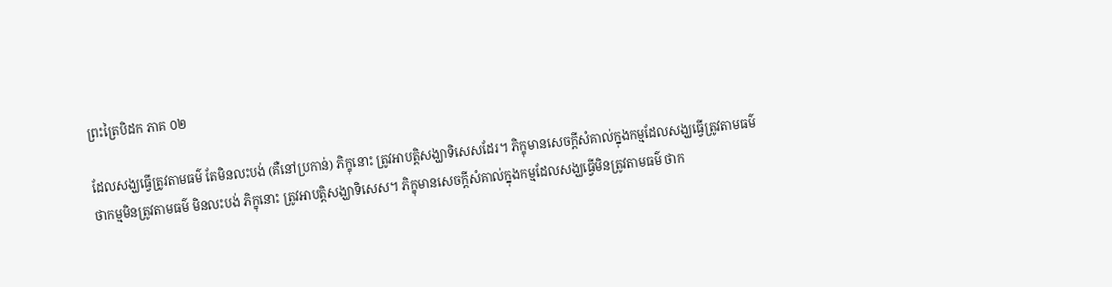ព្រះត្រៃបិដក ភាគ ០២

ដែលសង្ឃធ្វើត្រូវតាមធម៌ តែមិនលះបង់ (គឺនៅប្រកាន់) ភិក្ខុនោះ ត្រូវអាបត្តិសង្ឃាទិសេសដែរ។ ភិក្ខុមានសេចក្តីសំគាល់ក្នុងកម្មដែលសង្ឃធ្វើត្រូវតាមធម៌ ថាកម្មមិនត្រូវតាមធម៌ មិនលះបង់ ភិក្ខុនោះ ត្រូវអាបត្តិសង្ឃាទិសេស។ ភិក្ខុមានសេចក្តីសំគាល់ក្នុងកម្មដែលសង្ឃធ្វើមិនត្រូវតាមធម៌ ថាក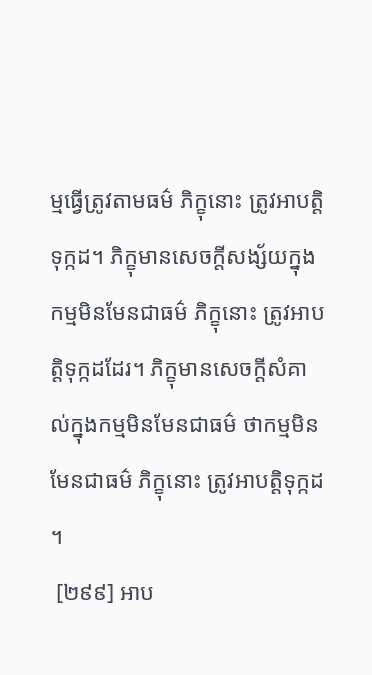ម្មធ្វើត្រូវតាមធម៌ ភិក្ខុនោះ ត្រូវអាបត្តិទុក្កដ។ ភិក្ខុមានសេចក្តីសង្ស័យក្នុងកម្មមិនមែនជាធម៌ ភិក្ខុនោះ ត្រូវអាបត្តិទុក្កដដែរ។ ភិក្ខុមានសេចក្តីសំគាល់ក្នុងកម្មមិនមែនជាធម៌ ថាកម្មមិនមែនជាធម៌ ភិក្ខុនោះ ត្រូវអាបត្តិទុក្កដ។
 [២៩៩] អាប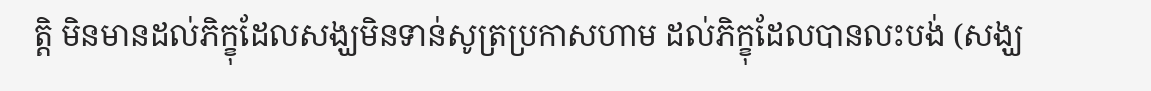ត្តិ មិនមានដល់ភិក្ខុដែលសង្ឃមិនទាន់សូត្រប្រកាសហាម ដល់ភិក្ខុដែលបានលះបង់ (សង្ឃ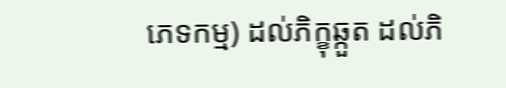ភេទកម្ម) ដល់ភិក្ខុឆ្កួត ដល់ភិ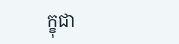ក្ខុជា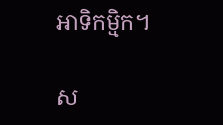អាទិកម្មិក។

ស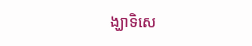ង្ឃាទិសេ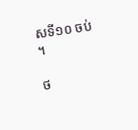សទី១០ ចប់។

ថ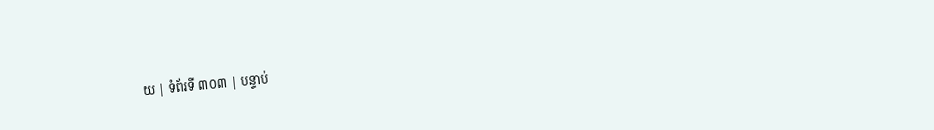យ | ទំព័រទី ៣០៣ | បន្ទាប់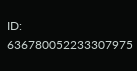ID: 636780052233307975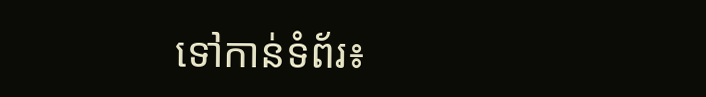ទៅកាន់ទំព័រ៖